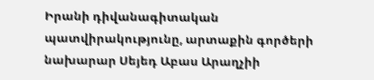Իրանի դիվանագիտական պատվիրակությունը, արտաքին գործերի նախարար Սեյեդ Աբաս Արաղչիի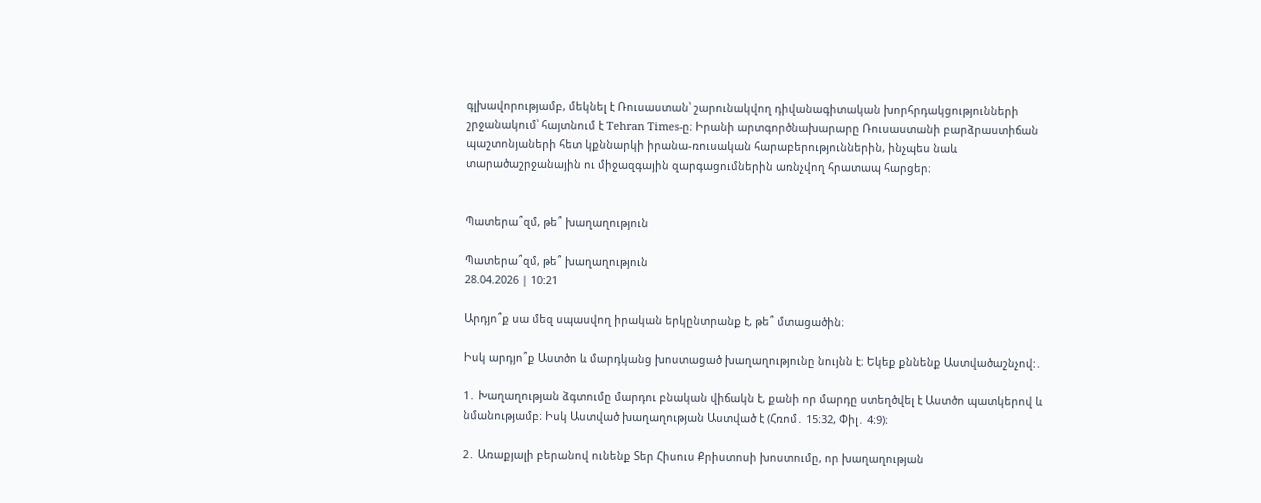գլխավորությամբ, մեկնել է Ռուսաստան՝ շարունակվող դիվանագիտական խորհրդակցությունների շրջանակում՝ հայտնում է Tehran Times-ը։ Իրանի արտգործնախարարը Ռուսաստանի բարձրաստիճան պաշտոնյաների հետ կքննարկի իրանա-ռուսական հարաբերություններին, ինչպես նաև տարածաշրջանային ու միջազգային զարգացումներին առնչվող հրատապ հարցեր։


Պատերա՞զմ, թե՞ խաղաղություն

Պատերա՞զմ, թե՞ խաղաղություն
28.04.2026 | 10:21

Արդյո՞ք սա մեզ սպասվող իրական երկընտրանք է, թե՞ մտացածին։

Իսկ արդյո՞ք Աստծո և մարդկանց խոստացած խաղաղությունը նույնն է։ Եկեք քննենք Աստվածաշնչով:․

1․ Խաղաղության ձգտումը մարդու բնական վիճակն է, քանի որ մարդը ստեղծվել է Աստծո պատկերով և նմանությամբ։ Իսկ Աստված խաղաղության Աստված է (Հռոմ․ 15։32, Փիլ․ 4։9)։

2․ Առաքյալի բերանով ունենք Տեր Հիսուս Քրիստոսի խոստումը, որ խաղաղության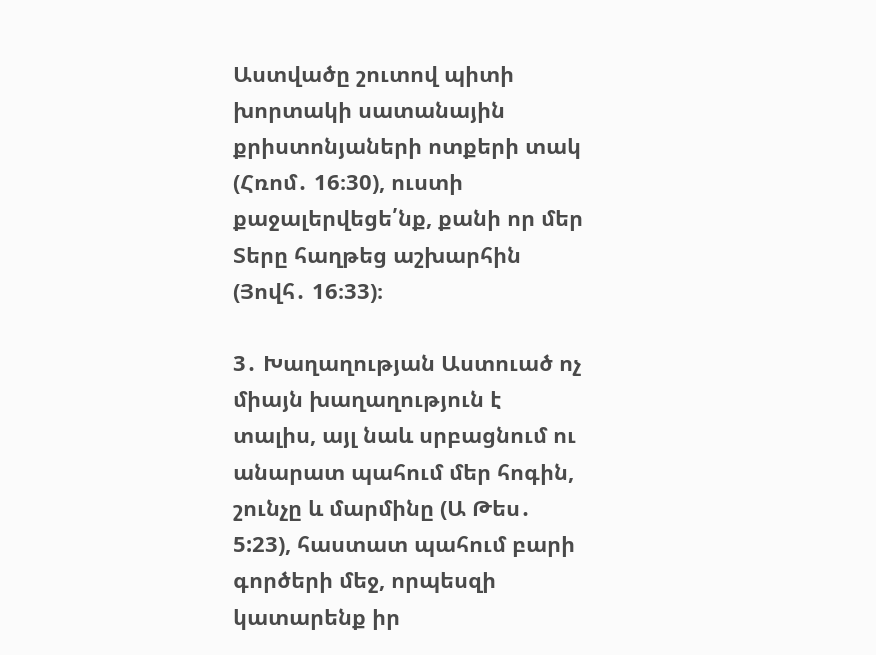Աստվածը շուտով պիտի խորտակի սատանային քրիստոնյաների ոտքերի տակ (Հռոմ․ 16։30), ուստի քաջալերվեցե՛նք, քանի որ մեր Տերը հաղթեց աշխարհին (Յովհ․ 16։33)։

3․ Խաղաղության Աստուած ոչ միայն խաղաղություն է տալիս, այլ նաև սրբացնում ու անարատ պահում մեր հոգին, շունչը և մարմինը (Ա Թես․ 5:23), հաստատ պահում բարի գործերի մեջ, որպեսզի կատարենք իր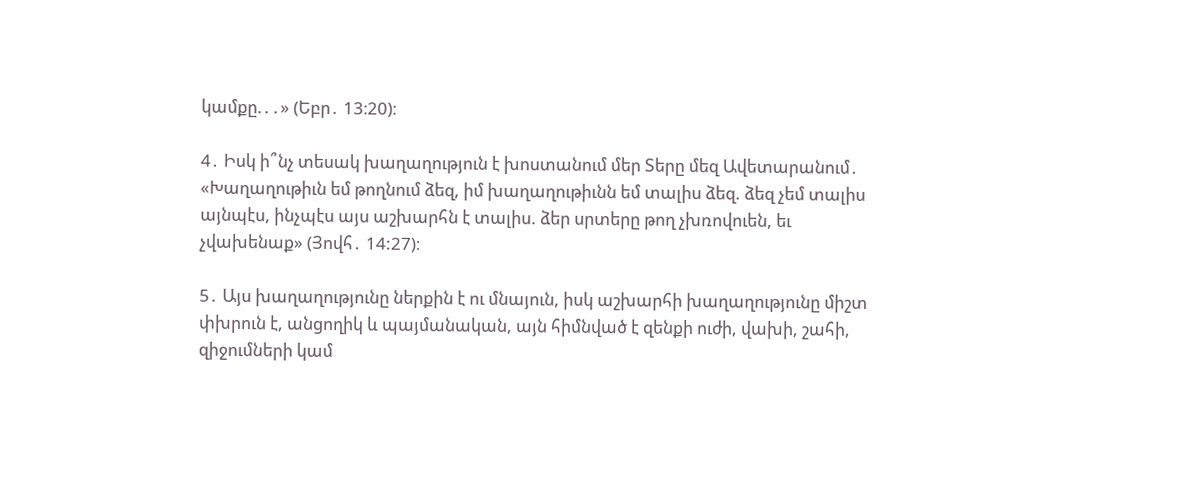կամքը.․․» (Եբր․ 13։20)։

4․ Իսկ ի՞նչ տեսակ խաղաղություն է խոստանում մեր Տերը մեզ Ավետարանում․ «Խաղաղութիւն եմ թողնում ձեզ, իմ խաղաղութիւնն եմ տալիս ձեզ. ձեզ չեմ տալիս այնպէս, ինչպէս այս աշխարհն է տալիս. ձեր սրտերը թող չխռովուեն, եւ չվախենաք» (Յովհ․ 14:27)։

5․ Այս խաղաղությունը ներքին է ու մնայուն, իսկ աշխարհի խաղաղությունը միշտ փխրուն է, անցողիկ և պայմանական, այն հիմնված է զենքի ուժի, վախի, շահի, զիջումների կամ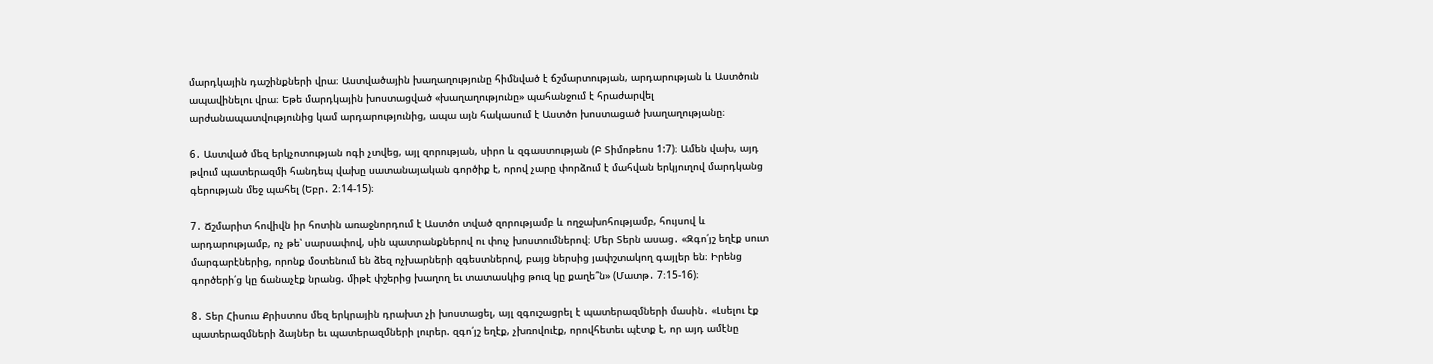մարդկային դաշինքների վրա։ Աստվածային խաղաղությունը հիմնված է ճշմարտության, արդարության և Աստծուն ապավինելու վրա։ Եթե մարդկային խոստացված «խաղաղությունը» պահանջում է հրաժարվել արժանապատվությունից կամ արդարությունից, ապա այն հակասում է Աստծո խոստացած խաղաղությանը։

6․ Աստված մեզ երկչոտության ոգի չտվեց, այլ զորության, սիրո և զգաստության (Բ Տիմոթեոս 1:7)։ Ամեն վախ, այդ թվում պատերազմի հանդեպ վախը սատանայական գործիք է, որով չարը փորձում է մահվան երկյուղով մարդկանց գերության մեջ պահել (Եբր․ 2։14-15)։

7․ Ճշմարիտ հովիվն իր հոտին առաջնորդում է Աստծո տված զորությամբ և ողջախոհությամբ, հույսով և արդարությամբ, ոչ թե՝ սարսափով, սին պատրանքներով ու փուչ խոստումներով։ Մեր Տերն ասաց․ «Զգո՛յշ եղէք սուտ մարգարէներից, որոնք մօտենում են ձեզ ոչխարների զգեստներով, բայց ներսից յափշտակող գայլեր են։ Իրենց գործերի՛ց կը ճանաչէք նրանց. միթէ փշերից խաղող եւ տատասկից թուզ կը քաղե՞ն» (Մատթ․ 7։15-16)։

8․ Տեր Հիսուս Քրիստոս մեզ երկրային դրախտ չի խոստացել, այլ զգուշացրել է պատերազմների մասին․ «Լսելու էք պատերազմների ձայներ եւ պատերազմների լուրեր. զգո՛յշ եղէք, չխռովուէք, որովհետեւ պէտք է, որ այդ ամէնը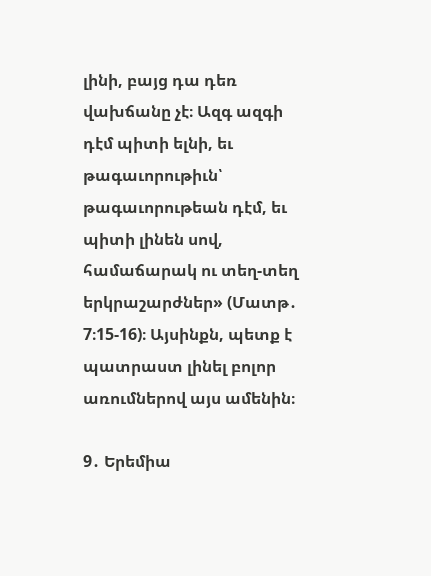լինի, բայց դա դեռ վախճանը չէ։ Ազգ ազգի դէմ պիտի ելնի, եւ թագաւորութիւն՝ թագաւորութեան դէմ, եւ պիտի լինեն սով, համաճարակ ու տեղ-տեղ երկրաշարժներ» (Մատթ․ 7։15-16)։ Այսինքն, պետք է պատրաստ լինել բոլոր առումներով այս ամենին։

9․ Երեմիա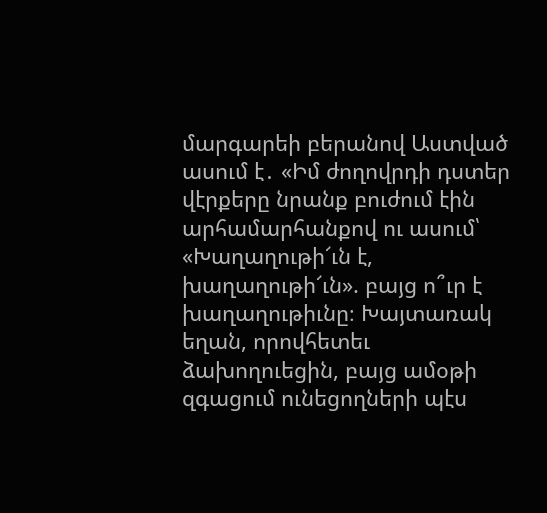մարգարեի բերանով Աստված ասում է․ «Իմ ժողովրդի դստեր վէրքերը նրանք բուժում էին արհամարհանքով ու ասում՝ «Խաղաղութի՜ւն է, խաղաղութի՜ւն». բայց ո՞ւր է խաղաղութիւնը։ Խայտառակ եղան, որովհետեւ ձախողուեցին, բայց ամօթի զգացում ունեցողների պէս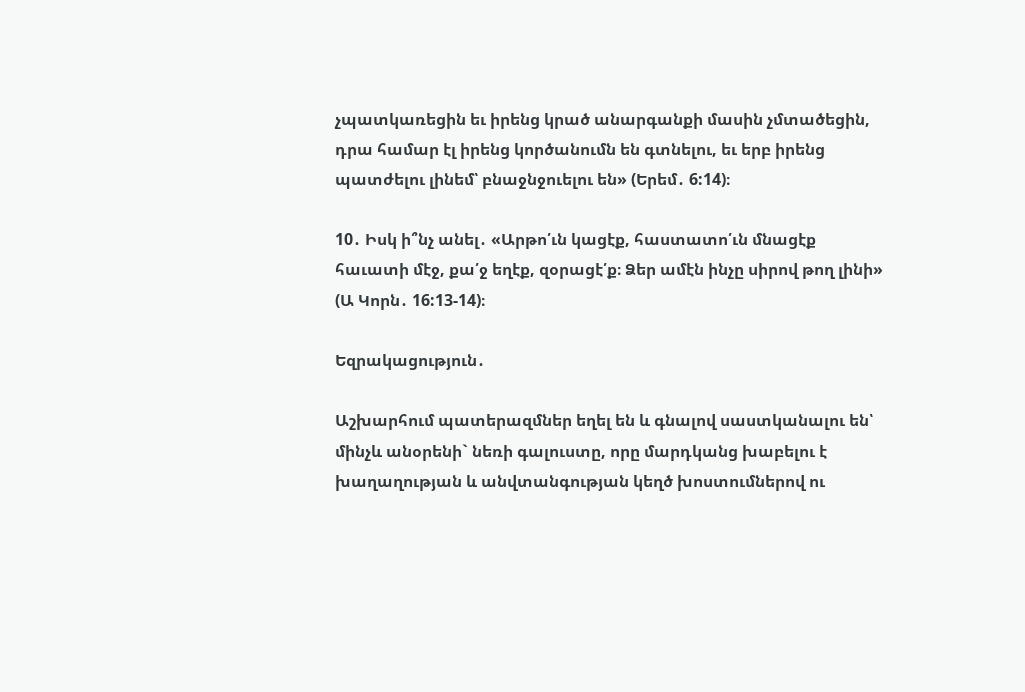չպատկառեցին եւ իրենց կրած անարգանքի մասին չմտածեցին, դրա համար էլ իրենց կործանումն են գտնելու, եւ երբ իրենց պատժելու լինեմ՝ բնաջնջուելու են» (Երեմ․ 6:14)։

10․ Իսկ ի՞նչ անել․ «Արթո՛ւն կացէք, հաստատո՛ւն մնացէք հաւատի մէջ, քա՛ջ եղէք, զօրացէ՛ք։ Ձեր ամէն ինչը սիրով թող լինի» (Ա Կորն․ 16:13-14)։

Եզրակացություն․

Աշխարհում պատերազմներ եղել են և գնալով սաստկանալու են՝ մինչև անօրենի` նեռի գալուստը, որը մարդկանց խաբելու է խաղաղության և անվտանգության կեղծ խոստումներով ու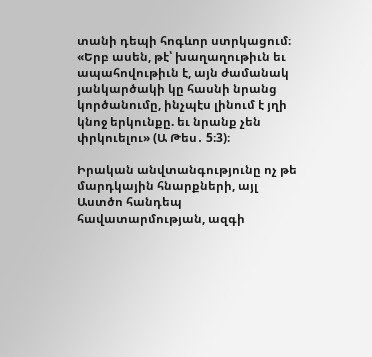տանի դեպի հոգևոր ստրկացում։ «Երբ ասեն, թէ՝ խաղաղութիւն եւ ապահովութիւն է, այն ժամանակ յանկարծակի կը հասնի նրանց կործանումը, ինչպէս լինում է յղի կնոջ երկունքը. եւ նրանք չեն փրկուելու» (Ա Թես․ 5։3)։

Իրական անվտանգությունը ոչ թե մարդկային հնարքների, այլ Աստծո հանդեպ հավատարմության, ազգի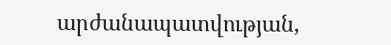արժանապատվության,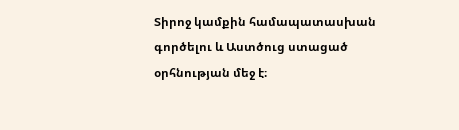Տիրոջ կամքին համապատասխան գործելու և Աստծուց ստացած օրհնության մեջ է։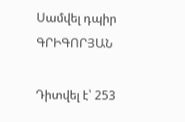Սամվել դպիր ԳՐԻԳՈՐՅԱՆ

Դիտվել է՝ 253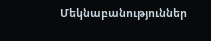Մեկնաբանություններ